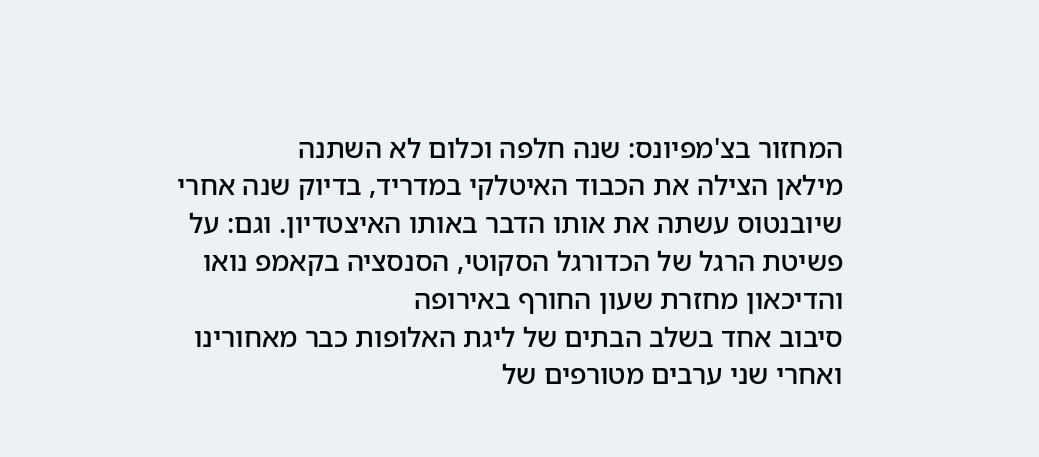המחזור בצ'מפיונס: שנה חלפה וכלום לא השתנה
מילאן הצילה את הכבוד האיטלקי במדריד, בדיוק שנה אחרי שיובנטוס עשתה את אותו הדבר באותו האיצטדיון. וגם: על פשיטת הרגל של הכדורגל הסקוטי, הסנסציה בקאמפ נואו והדיכאון מחזרת שעון החורף באירופה
סיבוב אחד בשלב הבתים של ליגת האלופות כבר מאחורינו ואחרי שני ערבים מטורפים של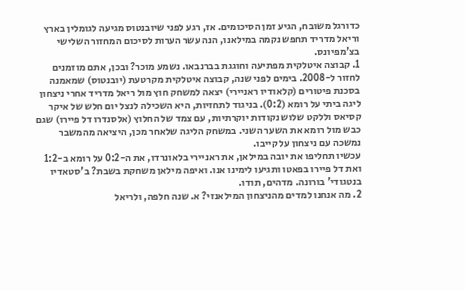כדורגל משובח, הגיע זמן הסיכומים. אז, רגע לפני שיובנטוס מגיעה לגומלין בארץ וריאל מדריד תחפש נקמה במילאנו, הנה עשר הערות לסיכום המחזור השלישי בצ'מפיונס.
1. קבוצה איטלקית מפתיעה וחוגגת בברנבאו. נשמע מוכר? ובכן, אתם מוזמנים לחזור ל-2008. בימים לפני שנה, קבוצה איטלקית מקרטעת (יובנטוס) שמאמנה בסכנת פיטורים (קלאודיו ראניירי) יצאה למשחק חוץ מול ריאל מדריד אחרי ניצחון ליגה ביתי על רומא (0:2). בניגוד לתחזיות, היא השכילה לנצל יום חלש של איקר קסיאס וללקט שלוש נקודות יוקרתיות, עם צמד של החלוץ (אלסנדרו דל פיירו) שגם כבש מול רומא את השער השני. במשחק הליגה שלאחר מכן, היציאה מהמשבר נמשכה עם ניצחון על קייבו.
עכשיו תחליפו את יובה במילאן, את ראניירי בלאונרדו, את ה-0:2 על רומא ב-1:2 ואת דל פיירו בפאטו ותגיעו לימינו אנו. ואיפה מילאן משחקת בשבת? ב'סטאדיו בנטגודי' בורונה. מדהים, תודו.
2. מה אנחנו למדים מהניצחון המילאנזי? א. שנה חלפה, ולריאל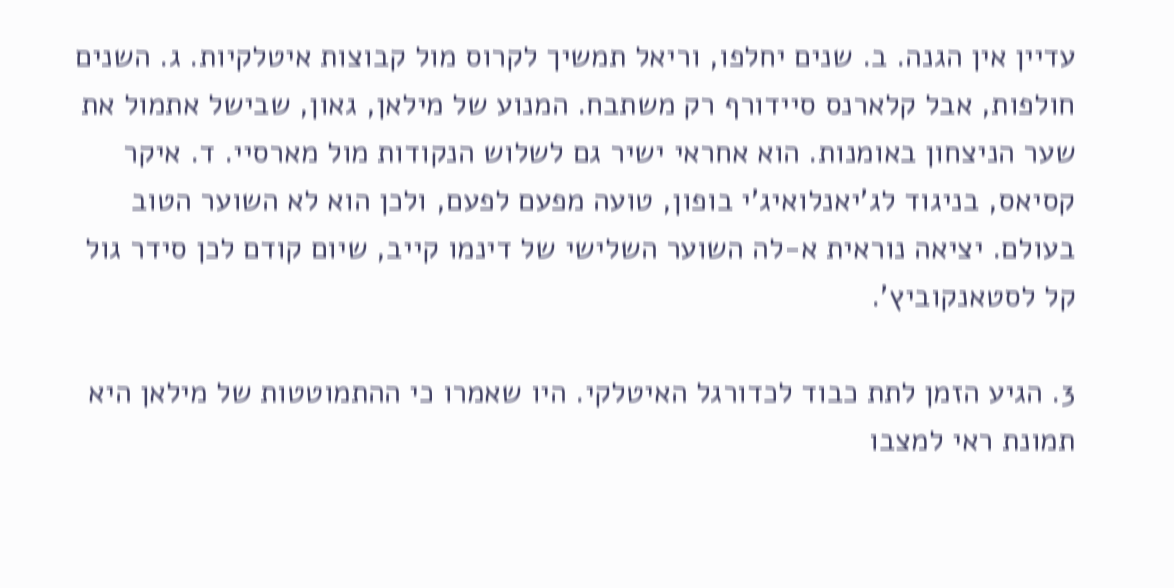עדיין אין הגנה. ב. שנים יחלפו, וריאל תמשיך לקרוס מול קבוצות איטלקיות. ג. השנים חולפות, אבל קלארנס סיידורף רק משתבח. המנוע של מילאן, גאון, שבישל אתמול את שער הניצחון באומנות. הוא אחראי ישיר גם לשלוש הנקודות מול מארסיי. ד. איקר קסיאס, בניגוד לג'יאנלואיג'י בופון, טועה מפעם לפעם, ולכן הוא לא השוער הטוב בעולם. יציאה נוראית א-לה השוער השלישי של דינמו קייב, שיום קודם לכן סידר גול קל לסטאנקוביץ'.

3. הגיע הזמן לתת כבוד לכדורגל האיטלקי. היו שאמרו כי ההתמוטטות של מילאן היא תמונת ראי למצבו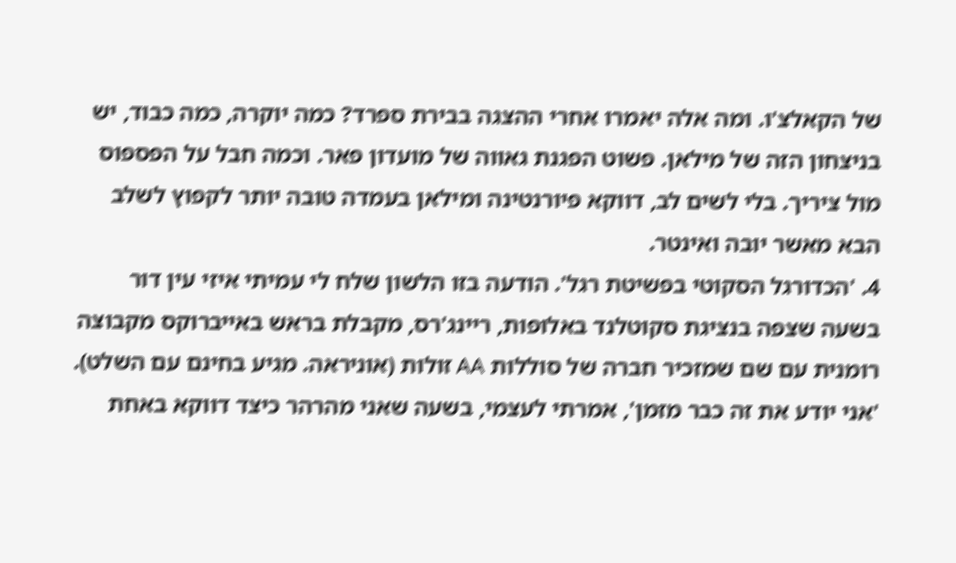של הקאלצ'ו. ומה אלה יאמרו אחרי ההצגה בבירת ספרד? כמה יוקרה, כמה כבוד, יש בניצחון הזה של מילאן. פשוט הפגנת גאווה של מועדון פאר. וכמה חבל על הפספוס מול ציריך. בלי לשים לב, דווקא פיורנטינה ומילאן בעמדה טובה יותר לקפוץ לשלב הבא מאשר יובה ואינטר.
4. 'הכדורגל הסקוטי בפשיטת רגל'. הודעה בזו הלשון שלח לי עמיתי איזי עין דור בשעה שצפה בנציגת סקוטלנד באלופות, ריינג'רס, מקבלת בראש באייברוקס מקבוצה רומנית עם שם שמזכיר חברה של סוללות AA זולות (אוניראה. מגיע בחינם עם השלט). 'אני יודע את זה כבר מזמן', אמרתי לעצמי, בשעה שאני מהרהר כיצד דווקא באחת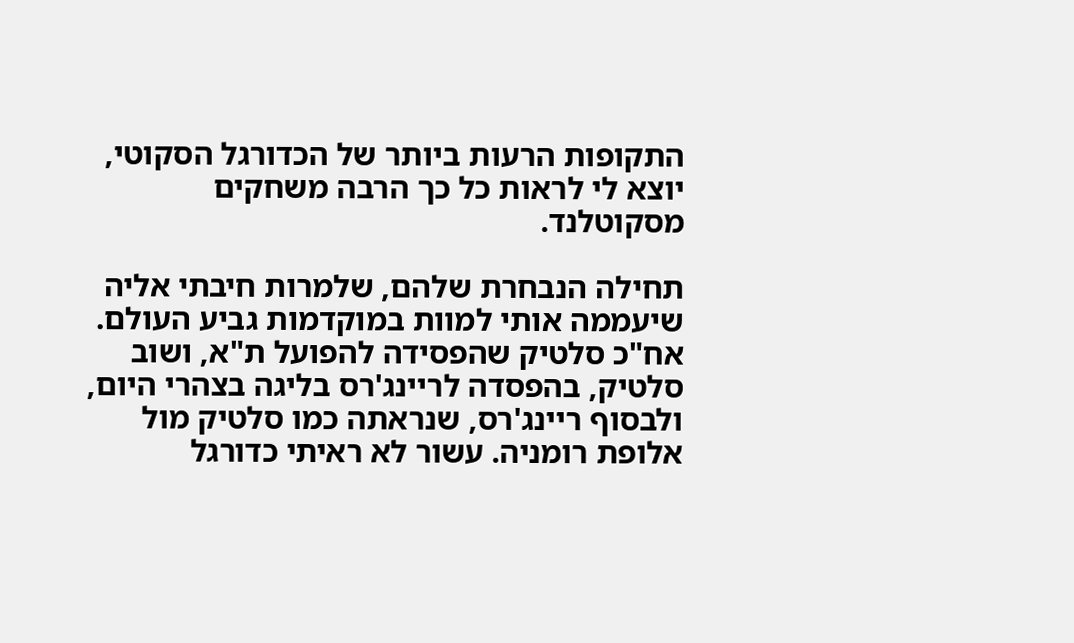התקופות הרעות ביותר של הכדורגל הסקוטי, יוצא לי לראות כל כך הרבה משחקים מסקוטלנד.

תחילה הנבחרת שלהם, שלמרות חיבתי אליה שיעממה אותי למוות במוקדמות גביע העולם. אח"כ סלטיק שהפסידה להפועל ת"א, ושוב סלטיק, בהפסדה לריינג'רס בליגה בצהרי היום, ולבסוף ריינג'רס, שנראתה כמו סלטיק מול אלופת רומניה. עשור לא ראיתי כדורגל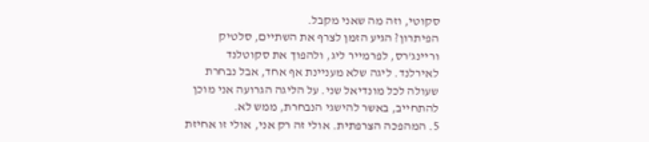סקוטי, וזה מה שאני מקבל.
הפיתרון? הגיע הזמן לצרף את השתיים, סלטיק וריינג'רס, לפרמייר ליג, ולהפוך את סקוטלנד לאירלנד. ליגה שלא מעניינת אף אחד, אבל נבחרת שעולה לכל מונדיאל שני. על הליגה הגרועה אני מוכן להתחייב, באשר להישגי הנבחרת, ממש לא.
5. המהפכה הצרפתית. אולי זה רק אני, אולי זו אחיזת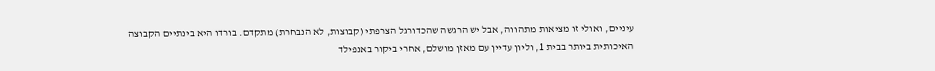עיניים, ואולי זו מציאות מתהווה, אבל יש הרגשה שהכדורגל הצרפתי (קבוצות, לא הנבחרת) מתקדם. בורדו היא בינתיים הקבוצה האיכותית ביותר בבית 1, וליון עדיין עם מאזן מושלם, אחרי ביקור באנפילד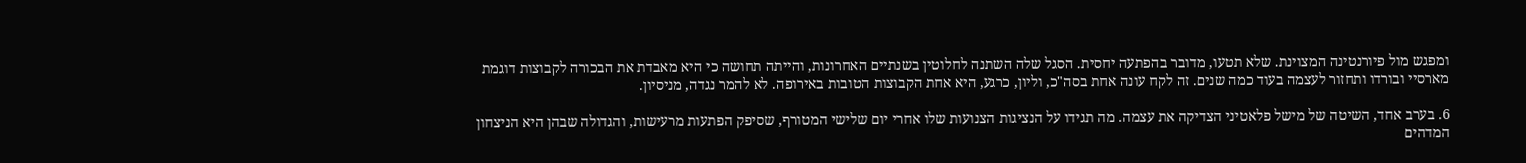ומפגש מול פיורנטינה המצוינת. שלא תטעו, מדובר בהפתעה יחסית. הסגל שלה השתנה לחלוטין בשנתיים האחרונות, והייתה תחושה כי היא מאבדת את הבכורה לקבוצות דוגמת מארסיי ובורדו ותחזור לעצמה בעוד כמה שנים. זה לקח עונה אחת בסה"כ, וליון, כרגע, היא אחת הקבוצות הטובות באירופה. לא להמר נגדה, מניסיון.

6. בערב אחד, השיטה של מישל פלאטיני הצדיקה את עצמה. מה תגידו על הנציגות הצנועות שלו אחרי יום שלישי המטורף, שסיפק הפתעות מרעישות, והגדולה שבהן היא הניצחון המדהים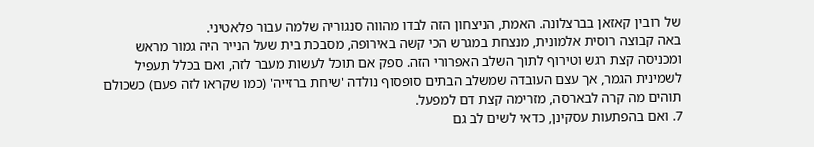של רובין קאזאן בברצלונה. האמת, הניצחון הזה לבדו מהווה סנגוריה שלמה עבור פלאטיני.
באה קבוצה רוסית אלמונית, מנצחת במגרש הכי קשה באירופה, מסבכת בית שעל הנייר היה גמור מראש ומכניסה קצת רגש וטירוף לתוך השלב האפרורי הזה. ספק אם תוכל לעשות מעבר לזה, ואם בכלל תעפיל לשמינית הגמר, אך עצם העובדה שמשלב הבתים סופסוף נולדה 'שיחת ברזייה' (כמו שקראו לזה פעם) כשכולם תוהים מה קרה לבארסה, מזרימה קצת דם למפעל.
7. ואם בהפתעות עסקינן, כדאי לשים לב גם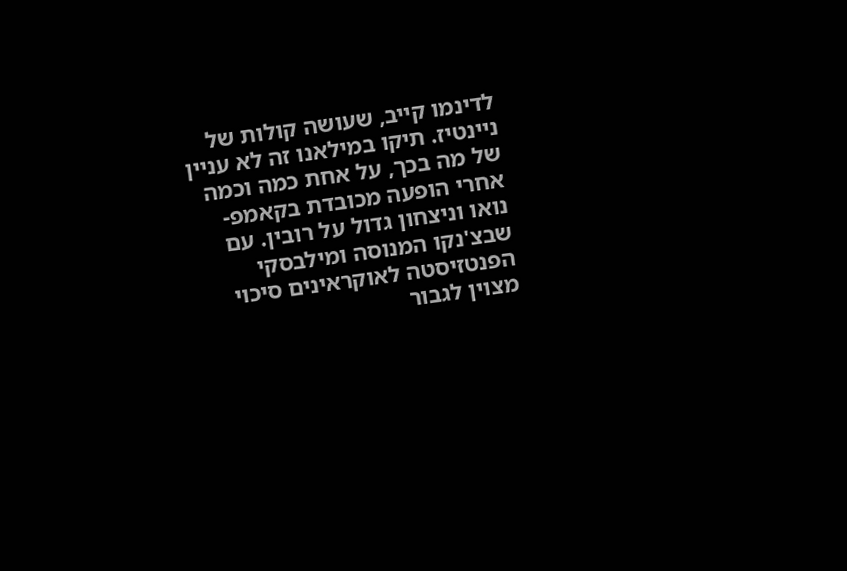לדינמו קייב, שעושה קולות של ניינטיז. תיקו במילאנו זה לא עניין של מה בכך, על אחת כמה וכמה אחרי הופעה מכובדת בקאמפ-נואו וניצחון גדול על רובין. עם שבצ'נקו המנוסה ומילבסקי הפנטזיסטה לאוקראינים סיכוי מצוין לגבור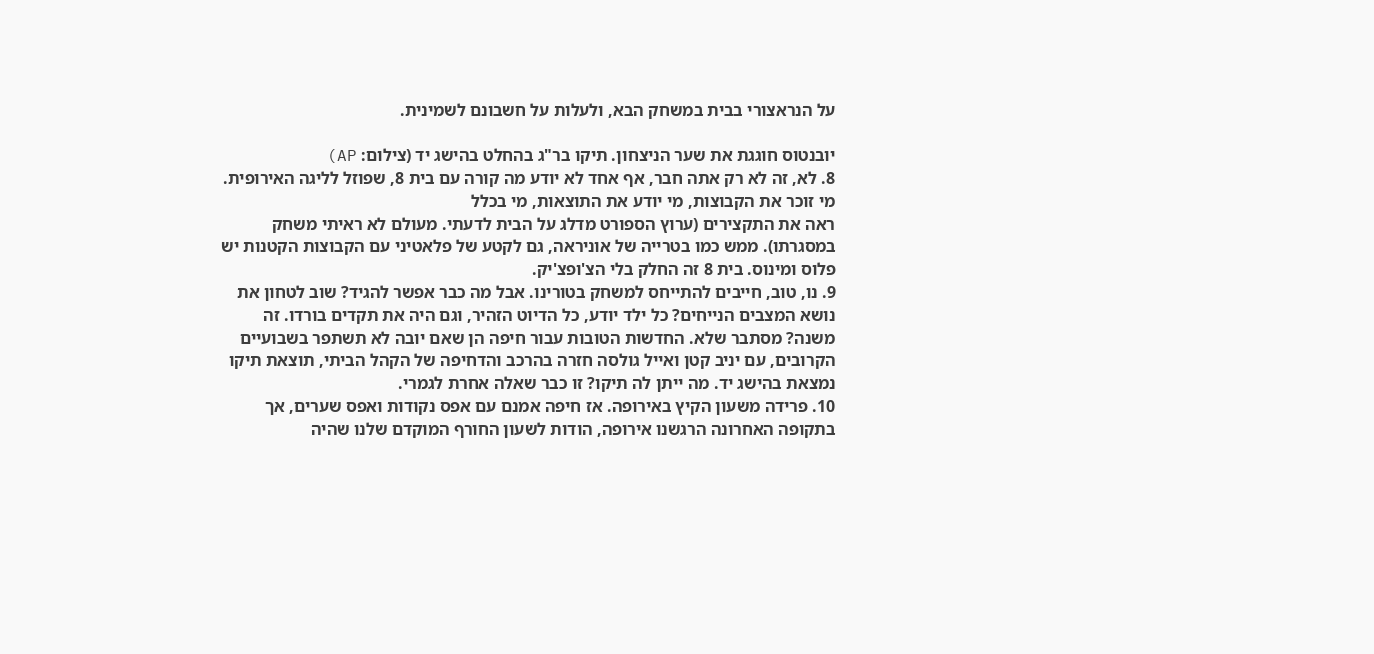על הנראצורי בבית במשחק הבא, ולעלות על חשבונם לשמינית.

יובנטוס חוגגת את שער הניצחון. תיקו בר"ג בהחלט בהישג יד (צילום: AP)
8. לא, זה לא רק אתה חבר, אף אחד לא יודע מה קורה עם בית 8, שפוזל לליגה האירופית. מי זוכר את הקבוצות, מי יודע את התוצאות, מי בכלל
ראה את התקצירים (ערוץ הספורט מדלג על הבית לדעתי. מעולם לא ראיתי משחק במסגרתו). ממש כמו בטרייה של אוניראה, גם לקטע של פלאטיני עם הקבוצות הקטנות יש פלוס ומינוס. בית 8 זה החלק בלי הצ'ופצ'יק.
9. נו, טוב, חייבים להתייחס למשחק בטורינו. אבל מה כבר אפשר להגיד? שוב לטחון את נושא המצבים הנייחים? כל ילד יודע, כל הדיוט הזהיר, וגם היה את תקדים בורדו. זה משנה? מסתבר שלא. החדשות הטובות עבור חיפה הן שאם יובה לא תשתפר בשבועיים הקרובים, עם יניב קטן ואייל גולסה חזרה בהרכב והדחיפה של הקהל הביתי, תוצאת תיקו נמצאת בהישג יד. מה ייתן לה תיקו? זו כבר שאלה אחרת לגמרי.
10. פרידה משעון הקיץ באירופה. אז חיפה אמנם עם אפס נקודות ואפס שערים, אך בתקופה האחרונה הרגשנו אירופה, הודות לשעון החורף המוקדם שלנו שהיה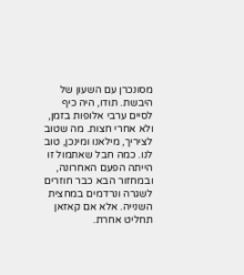מסונכרן עם השעון של היבשת. תודו, היה כיף לסיים ערבי אלופות בזמן, ולא אחרי חצות. מה שטוב לציריך, מילאנו ומינכן, טוב לנו. כמה חבל שאתמול זו הייתה הפעם האחרונה, ובמחזור הבא כבר חוזרים לשגרה ונרדמים במחצית השנייה. אלא אם קאזאן תחליט אחרת.